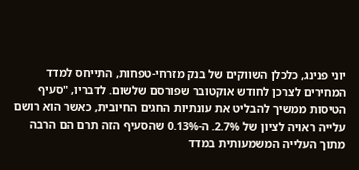יוני פנינג, כלכלן השווקים של בנק מזרחי-טפחות, התייחס למדד המחירים לצרכן לחודש אוקטובר שפורסם שלשום. לדבריו, "סעיף הטיסות ממשיך להבליט את עונתיות החגים החיובית, כאשר הוא רושם עלייה ראויה לציון של 2.7%. ה-0.13% שהסעיף הזה תרם הם הרבה מתוך העלייה המשמעותית במדד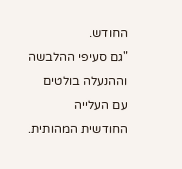החודש.
"גם סעיפי ההלבשה וההנעלה בולטים עם העלייה החודשית המהותית.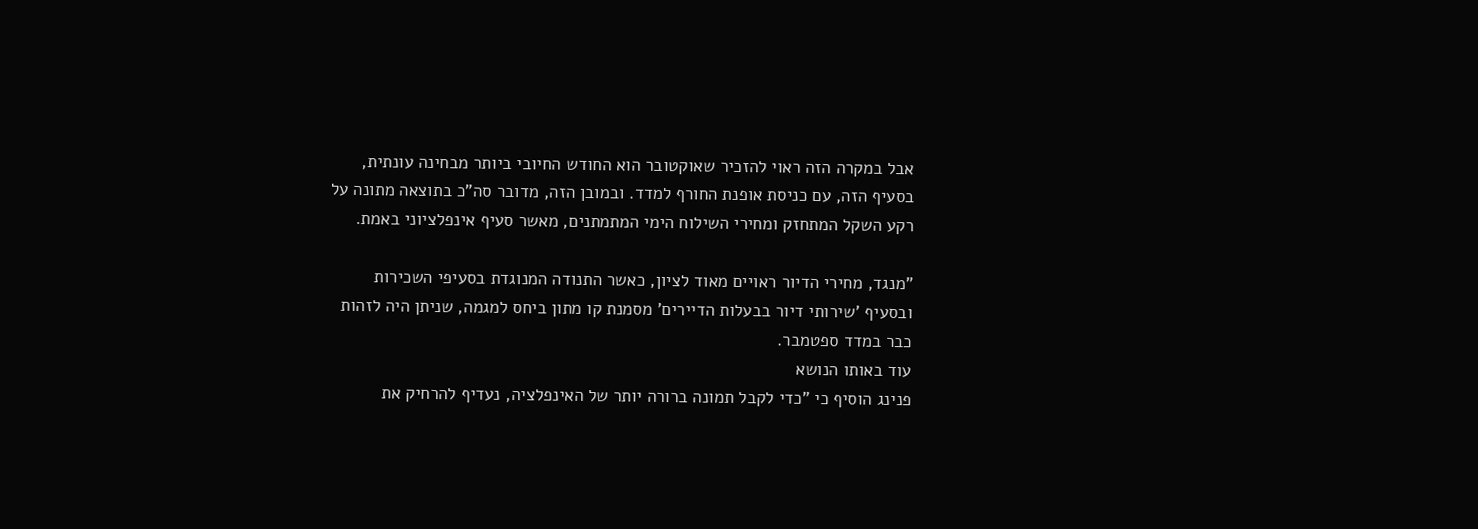אבל במקרה הזה ראוי להזכיר שאוקטובר הוא החודש החיובי ביותר מבחינה עונתית, בסעיף הזה, עם כניסת אופנת החורף למדד. ובמובן הזה, מדובר סה"כ בתוצאה מתונה על רקע השקל המתחזק ומחירי השילוח הימי המתמתנים, מאשר סעיף אינפלציוני באמת.

"מנגד, מחירי הדיור ראויים מאוד לציון, כאשר התנודה המנוגדת בסעיפי השכירות ובסעיף 'שירותי דיור בבעלות הדיירים' מסמנת קו מתון ביחס למגמה, שניתן היה לזהות כבר במדד ספטמבר.
עוד באותו הנושא
פנינג הוסיף כי "כדי לקבל תמונה ברורה יותר של האינפלציה, נעדיף להרחיק את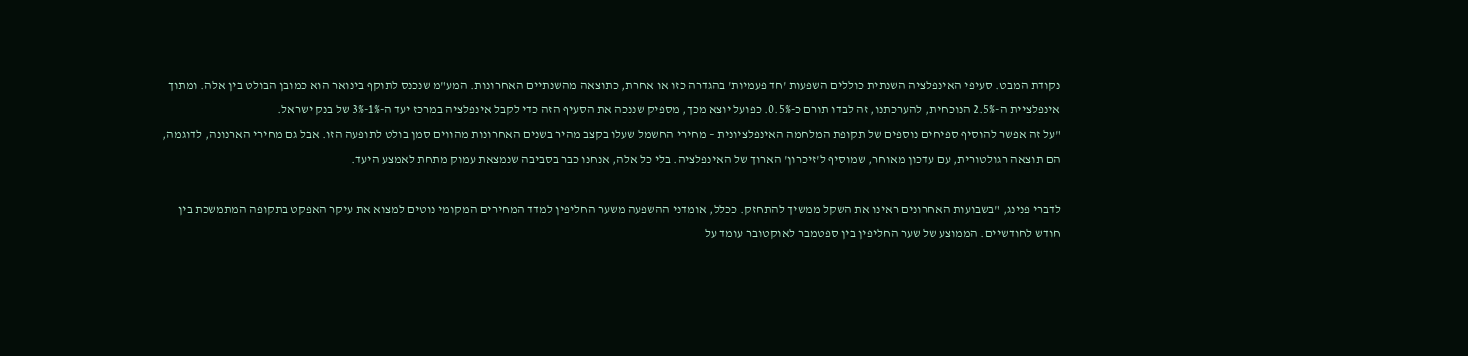נקודת המבט. סעיפי האינפלציה השנתית כוללים השפעות 'חד פעמיות' בהגדרה כזו או אחרת, כתוצאה מהשנתיים האחרונות. המע"מ שנכנס לתוקף בינואר הוא כמובן הבולט בין אלה. ומתוך אינפלציית ה-2.5% הנוכחית, להערכתנו, זה לבדו תורם כ-0.5%. כפועל יוצא מכך, מספיק שננכה את הסעיף הזה כדי לקבל אינפלציה במרכז יעד ה-1%-3% של בנק ישראל.
"על זה אפשר להוסיף ספיחים נוספים של תקופת המלחמה האינפלציונית – מחירי החשמל שעלו בקצב מהיר בשנים האחרונות מהווים סמן בולט לתופעה הזו. אבל גם מחירי הארנונה, לדוגמה, הם תוצאה רגולטורית, עם עדכון מאוחר, שמוסיף ל'זיכרון' הארוך של האינפלציה. בלי כל אלה, אנחנו כבר בסביבה שנמצאת עמוק מתחת לאמצע היעד.

לדברי פנינג, "בשבועות האחרונים ראינו את השקל ממשיך להתחזק. ככלל, אומדני ההשפעה משער החליפין למדד המחירים המקומי נוטים למצוא את עיקר האפקט בתקופה המתמשכת בין חודש לחודשיים. הממוצע של שער החליפין בין ספטמבר לאוקטובר עומד על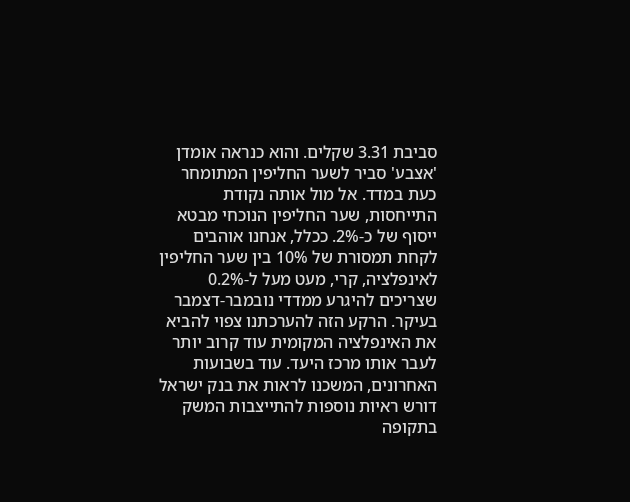סביבת 3.31 שקלים. והוא כנראה אומדן 'אצבע' סביר לשער החליפין המתומחר כעת במדד. אל מול אותה נקודת התייחסות, שער החליפין הנוכחי מבטא ייסוף של כ-2%. ככלל, אנחנו אוהבים לקחת תמסורת של 10% בין שער החליפין לאינפלציה, קרי, מעט מעל ל-0.2% שצריכים להיגרע ממדדי נובמבר-דצמבר בעיקר. הרקע הזה להערכתנו צפוי להביא את האינפלציה המקומית עוד קרוב יותר לעבר אותו מרכז היעד. עוד בשבועות האחרונים, המשכנו לראות את בנק ישראל דורש ראיות נוספות להתייצבות המשק בתקופה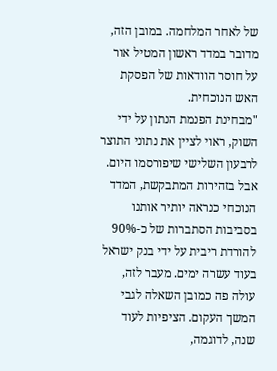של לאחר המלחמה. במובן הזה, מדובר במדד ראשון המטיל אור על חוסר הוודאות של הפסקת האש הנוכחית.
"מבחינת הפנמת הנתון על ידי השוק, ראוי לציין את נתוני התוצר לרבעון השלישי שיפורסמו היום. אבל בזהירות המתבקשת, המדד הנוכחי כנראה יותיר אותנו בסביבות הסתברות של כ-90% להורדת ריבית על ידי בנק ישראל בעוד עשרה ימים. מעבר לזה, עולה פה כמובן השאלה לגבי המשך העקום. הציפיות לעוד שנה, לדוגמה,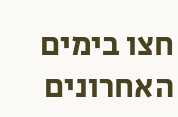חצו בימים האחרונים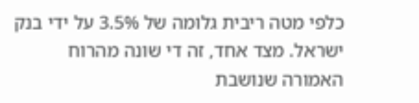כלפי מטה ריבית גלומה של 3.5% על ידי בנק ישראל. מצד אחד, זה די שונה מהרוח האמורה שנושבת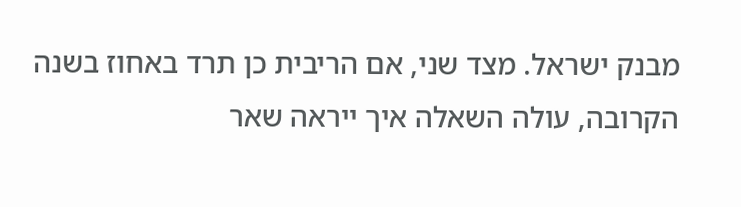מבנק ישראל. מצד שני, אם הריבית כן תרד באחוז בשנה הקרובה, עולה השאלה איך ייראה שאר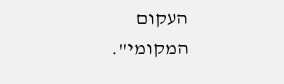העקום המקומי".